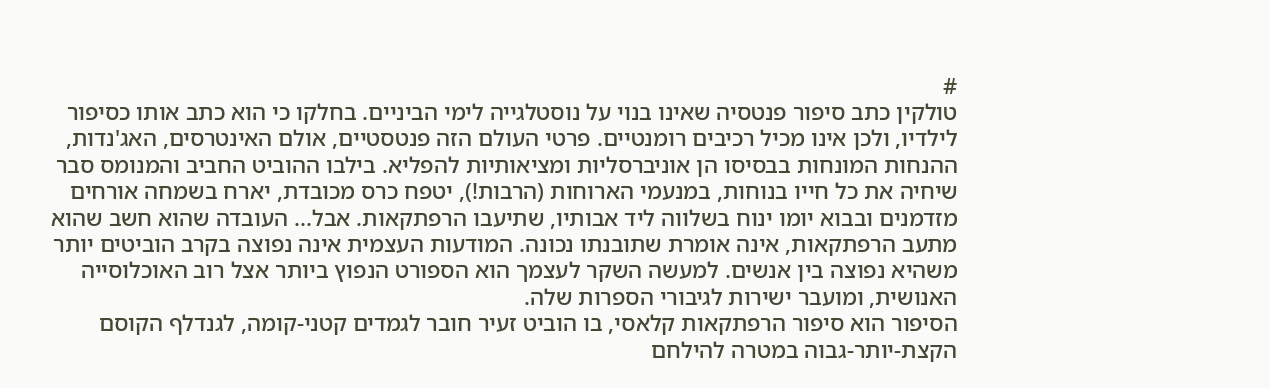#
טולקין כתב סיפור פנטסיה שאינו בנוי על נוסטלגייה לימי הביניים. בחלקו כי הוא כתב אותו כסיפור לילדיו, ולכן אינו מכיל רכיבים רומנטיים. פרטי העולם הזה פנטסטיים, אולם האינטרסים, האג'נדות, ההנחות המונחות בבסיסו הן אוניברסליות ומציאותיות להפליא. בילבו ההוביט החביב והמנומס סבר שיחיה את כל חייו בנוחות, במנעמי הארוחות (הרבות!), יטפח כרס מכובדת, יארח בשמחה אורחים מזדמנים ובבוא יומו ינוח בשלווה ליד אבותיו, שתיעבו הרפתקאות. אבל... העובדה שהוא חשב שהוא מתעב הרפתקאות, אינה אומרת שתובנתו נכונה. המודעות העצמית אינה נפוצה בקרב הוביטים יותר משהיא נפוצה בין אנשים. למעשה השקר לעצמך הוא הספורט הנפוץ ביותר אצל רוב האוכלוסייה האנושית, ומועבר ישירות לגיבורי הספרות שלה.
הסיפור הוא סיפור הרפתקאות קלאסי, בו הוביט זעיר חובר לגמדים קטני-קומה, לגנדלף הקוסם הקצת-יותר-גבוה במטרה להילחם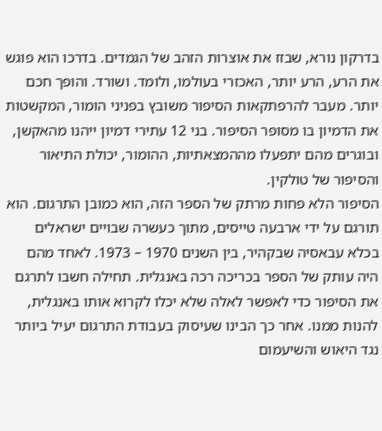בדרקון נורא, שבזז את אוצרות הזהב של הגמדים. בדרכו הוא פוגש את הרע, הרע יותר, האכזרי בעולמו, ולומד. ושורד. והופך חכם יותר. מעבר להרפתקאות הסיפור משובץ בפניני הומור, המקשטות את הדמיון בו מסופר הסיפור. בני 12 עתירי דמיון ייהנו מהאקשן, ובוגרים מהם יתפעלו מההמצאתיות, ההומור, יכולת התיאור והסיפור של טולקין.
הסיפור הלא פחות מרתק של הספר הזה, הוא כמובן התרגום. הוא תורגם על ידי ארבעה טייסים, מתוך כעשרה שבויים ישראלים בכלא עבאסיה שבקהיר, בין השנים 1970 – 1973. לאחד מהם היה עותק של הספר בכריכה רכה באנגלית. תחילה חשבו לתרגם את הסיפור כדי לאפשר לאלה שלא יכלו לקרוא אותו באנגלית, להנות ממנו. אחר כך הבינו שעיסוק בעבודת התרגום יעיל ביותר נגד היאוש והשיעמום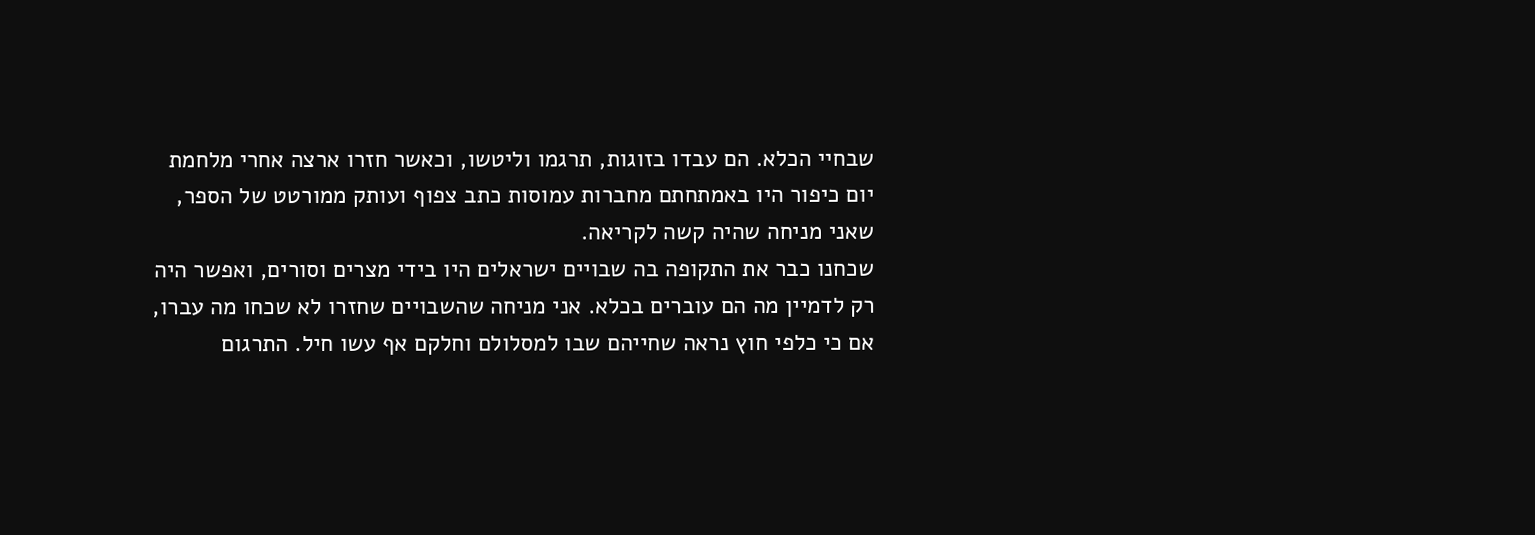שבחיי הכלא. הם עבדו בזוגות, תרגמו וליטשו, וכאשר חזרו ארצה אחרי מלחמת יום כיפור היו באמתחתם מחברות עמוסות כתב צפוף ועותק ממורטט של הספר, שאני מניחה שהיה קשה לקריאה.
שכחנו כבר את התקופה בה שבויים ישראלים היו בידי מצרים וסורים, ואפשר היה רק לדמיין מה הם עוברים בכלא. אני מניחה שהשבויים שחזרו לא שכחו מה עברו, אם כי כלפי חוץ נראה שחייהם שבו למסלולם וחלקם אף עשו חיל. התרגום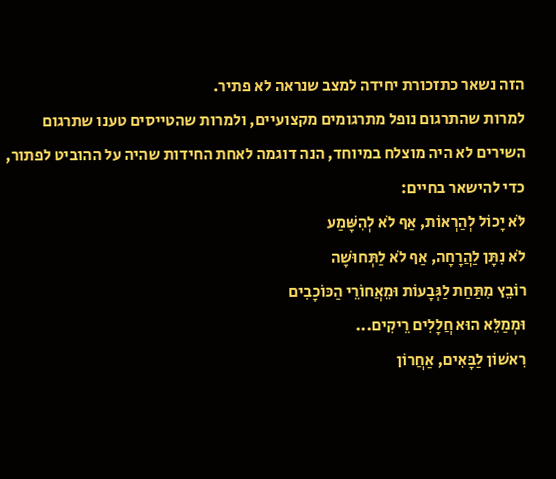הזה נשאר כתזכורת יחידה למצב שנראה לא פתיר.
למרות שהתרגום נופל מתרגומים מקצועיים, ולמרות שהטייסים טענו שתרגום השירים לא היה מוצלח במיוחד, הנה דוגמה לאחת החידות שהיה על ההוביט לפתור, כדי להישאר בחיים:
לֹּא יָכוֹל לְהַרְאוֹת, אַף לֹא לְהִשָּׁמַע
לֹא נִתָּן לַהֲרָחָה, אַף לֹא לַתְּחוּשָׁה
רוֹבֵץ מִתַּחַת לַגְּבָעוֹת וּמֵאֲחוֹרֵי הַכּוֹכָבִים
וּמְמַלֵּא הוּא חֲלָלִים רֵיקִים...
רִאשׁוֹן לַבָּאִים, אַחֲרוֹן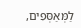לַמְּאַסְּפִים,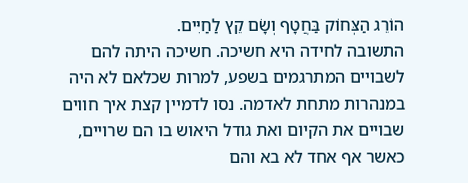הוֹרֵג הַצְּחוֹק בַּחֲטָף וְשָׂם קֵץ לַחַיִּים.
התשובה לחידה היא חשיכה. חשיכה היתה להם לשבויים המתרגמים בשפע, למרות שכלאם לא היה במנהרות מתחת לאדמה. נסו לדמיין קצת איך חווים שבויים את הקיום ואת גודל היאוש בו הם שרויים, כאשר אף אחד לא בא והם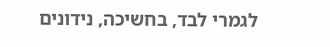לגמרי לבד, בחשיכה, נידונים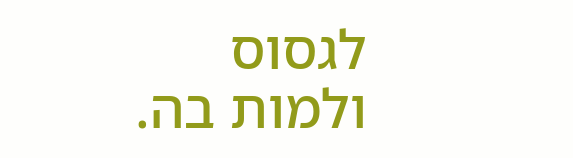לגסוס ולמות בה.